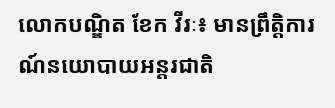លោកបណ្ឌិត ខែក វីរៈ៖ មានព្រឹត្តិការណ៍នយោបាយអន្តរជាតិ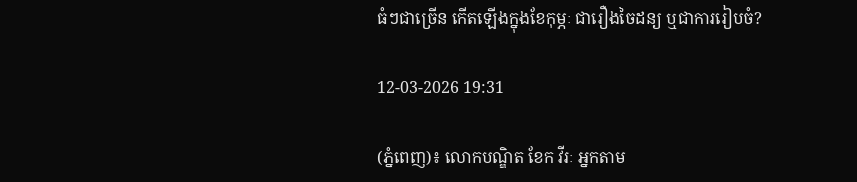ធំៗជាច្រើន កើតឡើងក្នុងខែកុម្ភៈ ជារឿងចៃដន្យ ឬជាការរៀបចំ?

12-03-2026 19:31

(ភ្នំពេញ)៖ លោកបណ្ឌិត ខែក វីរៈ អ្នកតាម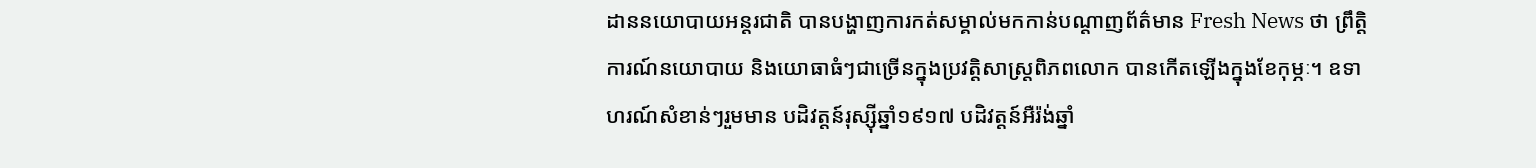ដាននយោបាយអន្តរជាតិ បានបង្ហាញការកត់សម្គាល់មកកាន់បណ្ដាញព័ត៌មាន Fresh News ថា ព្រឹត្តិការណ៍នយោបាយ និងយោធាធំៗជាច្រើនក្នុងប្រវត្តិសាស្រ្តពិភពលោក បានកើតឡើងក្នុងខែកុម្ភៈ។ ឧទាហរណ៍សំខាន់ៗរួមមាន បដិវត្តន៍រុស្ស៊ីឆ្នាំ១៩១៧ បដិវត្តន៍អឺរ៉ង់ឆ្នាំ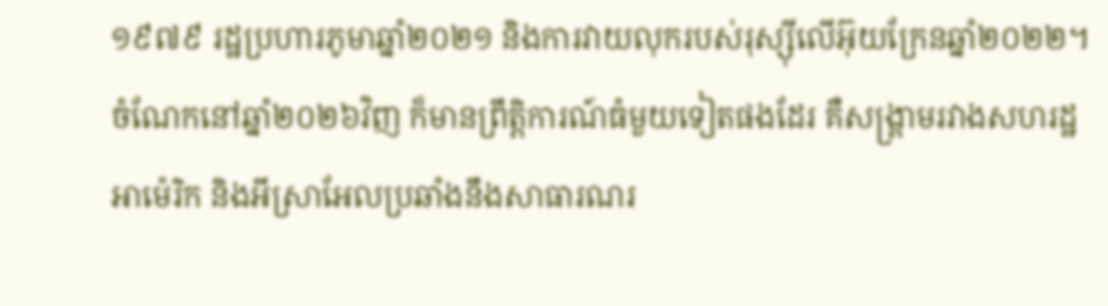១៩៧៩ រដ្ឋប្រហារភូមាឆ្នាំ២០២១ និងការវាយលុករបស់រុស្ស៊ីលើអ៊ុយក្រែនឆ្នាំ២០២២។ ចំណែកនៅឆ្នាំ២០២៦វិញ ក៏មានព្រឹត្តិការណ៍ធំមួយទៀតផងដែរ គឺសង្គ្រាមរវាងសហរដ្ឋ អាម៉េរិក និងអីស្រាអែលប្រឆាំងនឹងសាធារណរ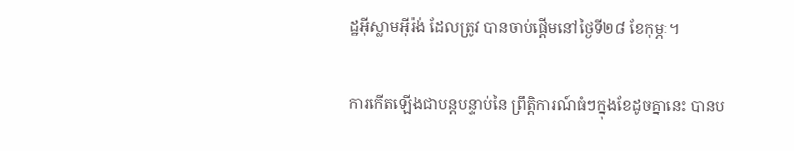ដ្ឋអ៊ីស្លាមអ៊ីរ៉ង់ ដែលត្រូវ បានចាប់ផ្តើមនៅថ្ងៃទី២៨ ខែកុម្ភៈ។

ការកើតឡើងជាបន្តបន្ទាប់នៃ ព្រឹត្តិការណ៍ធំៗក្នុងខែដូចគ្នានេះ បានប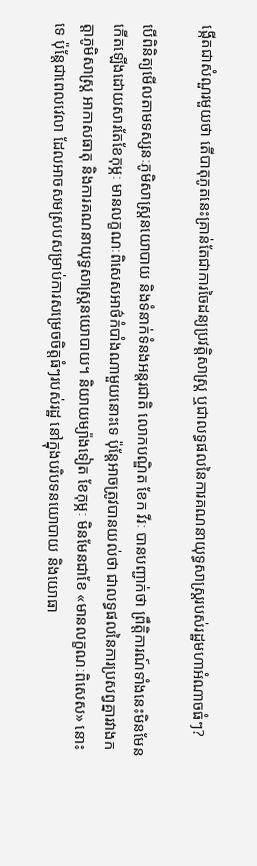ង្កើតជាសំណួរមួយថា តើបាតុភូតនេះគ្រាន់តែជាការចៃដន្យប្រវត្តិសាស្ត្រ ឬជាលទ្ធផលនៃការគណនាយុទ្ធសាស្ត្ររបស់រដ្ឋមហាអំណាចធំៗ?

បើពិនិត្យមើលតាមទស្សនៈភូមិសាស្ត្រនយោបាយ និងទំនាក់ទំនងអន្តរជាតិ លោកបណ្ឌិត ខែក វីរៈ បានបញ្ជាក់ថា ព្រឹត្តិការណ៍ទាំងនេះមិនមែនកើតឡើងដោយសារតែខែកុម្ភៈ មានលក្ខណៈពិសេសអាថ៌កំបាំងណាមួយនោះទេ ប៉ុន្តែអាចត្រូវបានយល់ថា ជាលទ្ធផលនៃការប្រសព្វគ្នារវាងកត្តាភូមិសាស្ត្រ អាកាសធាតុ និងការគណនាយុទ្ធសាស្ត្រនយោបាយ។ និយាយម្យ៉ាងទៀត ខែកុម្ភៈ មិនមែនជាខែ «មានលក្ខណៈពិសេស» នោះទេ ប៉ុន្តែជាពេលវេលា ដែលអាចសមស្របសម្រាប់ការសម្រេចចិត្តធំៗរបស់រដ្ឋ នៅក្នុងបរិបទនយោបាយ និងយោធា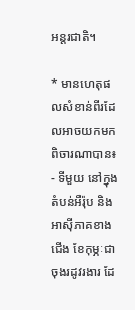អន្តរជាតិ។

* មានហេតុផលសំខាន់ពីរដែលអាចយកមកពិចារណាបាន៖
- ទីមួយ នៅក្នុងតំបន់អឺរ៉ុប និងអាស៊ីភាគខាងជើង ខែកុម្ភៈជាចុងរដូវរងារ ដែ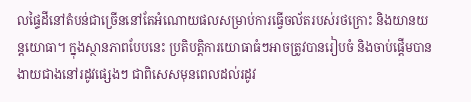លផ្ទៃដីនៅតំបន់ជាច្រើននៅតែអំណោយផលសម្រាប់ការធ្វើចល័តរបស់រថក្រោះ និងយានយន្តយោធា។ ក្នុងស្ថានភាពបែបនេះ ប្រតិបត្តិការយោធាធំៗអាចត្រូវបានរៀបចំ និងចាប់ផ្តើមបានងាយជាងនៅរដូវផ្សេងៗ ជាពិសេសមុនពេលដល់រដូវ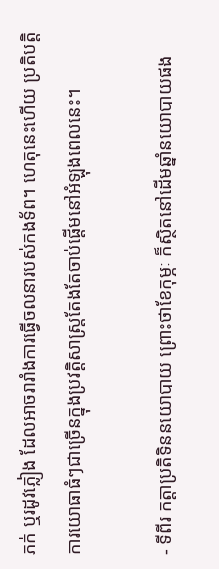ភក់ ឬរដូវភ្លៀង ដែលអាចរារាំងការធ្វើចលនារបស់កងទ័ព។ ហេតុនេះហើយ ប្រតិបត្តិការយោធាធំៗជាច្រើនក្នុងប្រវត្តិសាស្ត្រតែងតែចាប់ផ្តើមនៅអំឡុងពេលនេះ។

- ទីពីរ កត្តាប្រតិទិននយោបាយ ព្រោះថាខែកុម្ភៈ ក៏ស្ថិតនៅដើមឆ្នាំនយោបាយផង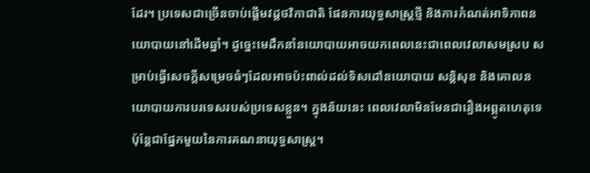ដែរ។ ប្រទេសជាច្រើនចាប់ផ្តើមវដ្តថវិកាជាតិ ផែនការយុទ្ធសាស្ត្រថ្មី និងការកំណត់អាទិភាពនយោបាយនៅដើមឆ្នាំ។ ដូច្នេះមេដឹកនាំនយោបាយអាចយកពេលនេះជាពេលវេលាសមស្រប សម្រាប់ធ្វើសេចក្តីសម្រេចធំៗដែលអាចប៉ះពាល់ដល់ទិសដៅនយោបាយ សន្តិសុខ និងគោលនយោបាយការបរទេសរបស់ប្រទេសខ្លួន។ ក្នុងន័យនេះ ពេលវេលាមិនមែនជារឿងអព្ភូតហេតុទេ ប៉ុន្តែជាផ្នែកមួយនៃការគណនាយុទ្ធសាស្ត្រ។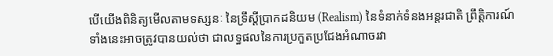បើយើងពិនិត្យមើលតាមទស្សនៈ នៃទ្រឹស្តីប្រាកដនិយម (Realism) នៃទំនាក់ទំនងអន្តរជាតិ ព្រឹត្តិការណ៍ទាំងនេះអាចត្រូវបានយល់ថា ជាលទ្ធផលនៃការប្រកួតប្រជែងអំណាចរវា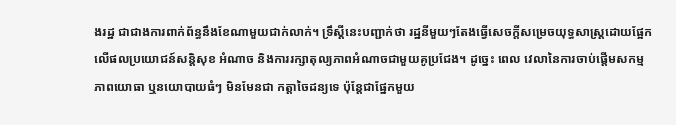ងរដ្ឋ ជាជាងការពាក់ព័ន្ធនឹងខែណាមួយជាក់លាក់។ ទ្រឹស្តីនេះបញ្ជាក់ថា រដ្ឋនីមួយៗតែងធ្វើសេចក្តីសម្រេចយុទ្ធសាស្ត្រដោយផ្អែកលើផលប្រយោជន៍សន្តិសុខ អំណាច និងការរក្សាតុល្យភាពអំណាចជាមួយគូប្រជែង។ ដូច្នេះ ពេល វេលានៃការចាប់ផ្តើមសកម្មភាពយោធា ឬនយោបាយធំៗ មិនមែនជា កត្តាចៃដន្យទេ ប៉ុន្តែជាផ្នែកមួយ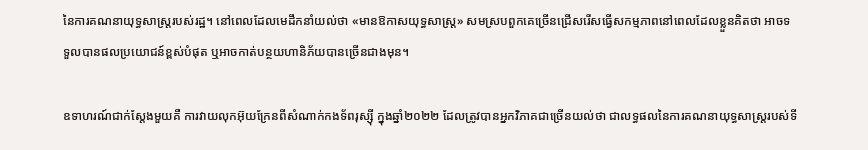នៃការគណនាយុទ្ធសាស្ត្ររបស់រដ្ឋ។ នៅពេលដែលមេដឹកនាំយល់ថា «មានឱកាសយុទ្ធសាស្ត្រ» សមស្របពួកគេច្រើនជ្រើសរើសធ្វើសកម្មភាពនៅពេលដែលខ្លួនគិតថា អាចទទួលបានផលប្រយោជន៍ខ្ពស់បំផុត ឬអាចកាត់បន្ថយហានិភ័យបានច្រើនជាងមុន។

ឧទាហរណ៍ជាក់ស្តែងមួយគឺ ការវាយលុកអ៊ុយក្រែនពីសំណាក់កងទ័ពរុស្ស៊ី ក្នុងឆ្នាំ២០២២ ដែលត្រូវបានអ្នកវិភាគជាច្រើនយល់ថា ជាលទ្ធផលនៃការគណនាយុទ្ធសាស្ត្ររបស់ទី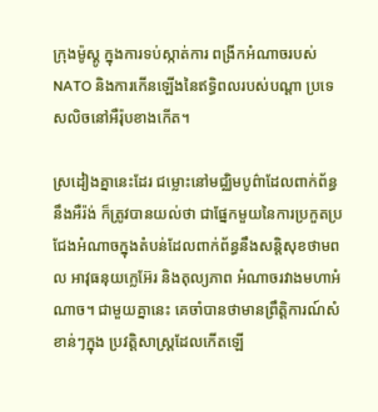ក្រុងម៉ូស្គូ ក្នុងការទប់ស្កាត់ការ ពង្រីកអំណាចរបស់ NATO និងការកើនឡើងនៃឥទ្ធិពលរបស់បណ្តា ប្រទេសលិចនៅអឺរ៉ុបខាងកើត។

ស្រដៀងគ្នានេះដែរ ជម្លោះនៅមជ្ឈិមបូព៌ាដែលពាក់ព័ន្ធនឹងអឺរ៉ង់ ក៏ត្រូវបានយល់ថា ជាផ្នែកមួយនៃការប្រកួតប្រជែងអំណាចក្នុងតំបន់ដែលពាក់ព័ន្ធនឹងសន្តិសុខថាមពល អាវុធនុយក្លេអ៊ែរ និងតុល្យភាព អំណាចរវាងមហាអំណាច។ ជាមួយគ្នានេះ គេចាំបានថាមានព្រឹត្តិការណ៍សំខាន់ៗក្នុង ប្រវត្តិសាស្ត្រដែលកើតឡើ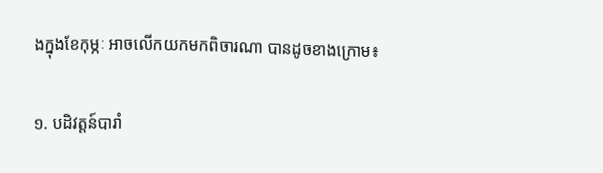ងក្នុងខែកុម្ភៈ អាចលើកយកមកពិចារណា បានដូចខាងក្រោម៖

១. បដិវត្តន៍បារាំ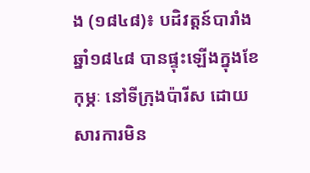ង (១៨៤៨)៖ បដិវត្តន៍បារាំង ឆ្នាំ១៨៤៨ បានផ្ទុះឡើងក្នុងខែកុម្ភៈ នៅទីក្រុងប៉ារីស ដោយសារការមិន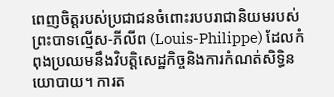ពេញចិត្តរបស់ប្រជាជនចំពោះរបបរាជានិយមរបស់ព្រះបាទល្មើស-ភីលីព (Louis-Philippe) ដែលកំពុងប្រឈមនឹងវិបត្តិសេដ្ឋកិច្ចនិងការកំណត់សិទ្ធិនយោបាយ។ ការត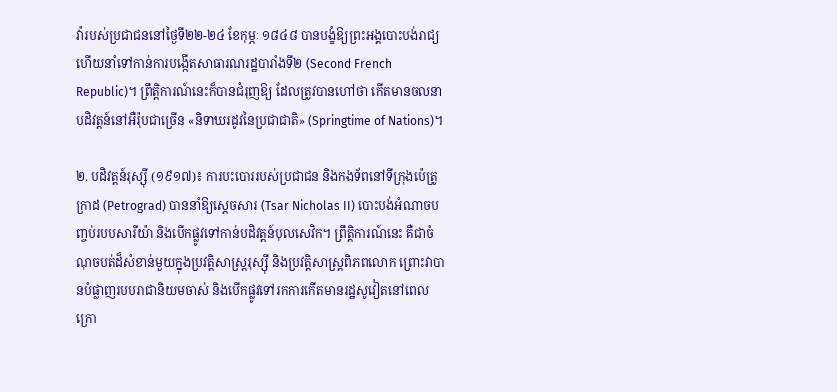វ៉ារបស់ប្រជាជននៅថ្ងៃទី២២-២៤ ខែកុម្ភៈ ១៨៤៨ បានបង្ខំឱ្យព្រះអង្គបោះបង់រាជ្យ ហើយនាំទៅកាន់ការបង្កើតសាធារណរដ្ឋបារាំងទី២ (Second French Republic)។ ព្រឹត្តិការណ៍នេះក៏បានជំរុញឱ្យ ដែលត្រូវបានហៅថា កើតមានចលនាបដិវត្តន៍នៅអឺរ៉ុបជាច្រើន «និទាឃរដូវនៃប្រជាជាតិ» (Springtime of Nations)។

២. បដិវត្តន៍រុស្ស៊ី (១៩១៧)៖ ការបះបោររបស់ប្រជាជន និងកងទ័ពនៅទីក្រុងប៉េត្រូក្រាដ (Petrograd) បាននាំឱ្យស្ដេចសារ (Tsar Nicholas II) បោះបង់អំណាចបញ្ចប់របបសារីយ៉ា និងបើកផ្លូវទៅកាន់បដិវត្តន៍បុលសេវិក។ ព្រឹត្តិការណ៍នេះ គឺជាចំណុចបត់ដ៏សំខាន់មួយក្នុងប្រវត្តិសាស្ត្ររុស្ស៊ី និងប្រវត្តិសាស្រ្តពិភពលោក ព្រោះវាបានបំផ្លាញរបបរាជានិយមចាស់ និងបើកផ្លូវទៅរកការកើតមានរដ្ឋសូវៀតនៅពេលក្រោ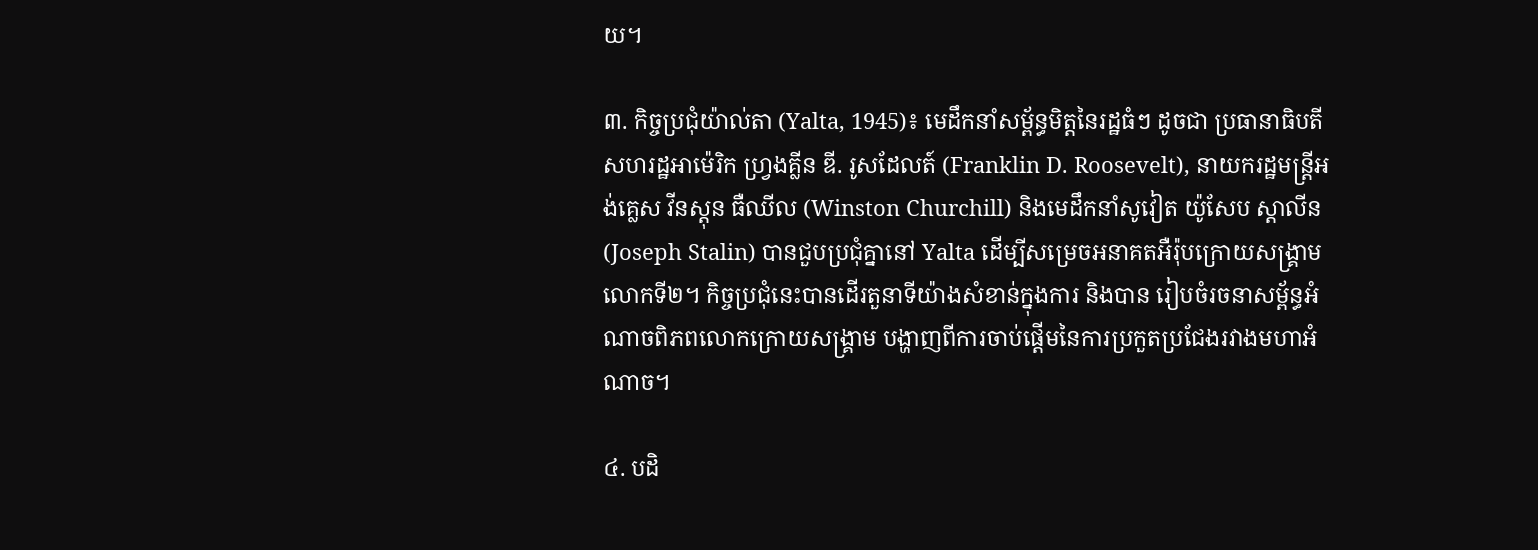យ។

៣. កិច្ចប្រជុំយ៉ាល់តា (Yalta, 1945)៖ មេដឹកនាំសម្ព័ន្ធមិត្តនៃរដ្ឋធំៗ ដូចជា ប្រធានាធិបតីសហរដ្ឋអាម៉េរិក ហ្វ្រងគ្លីន ឌី. រូសដែលត៍ (Franklin D. Roosevelt), នាយករដ្ឋមន្ត្រីអង់គ្លេស វីនស្តុន ធឺឈីល (Winston Churchill) និងមេដឹកនាំសូវៀត យ៉ូសែប ស្តាលីន (Joseph Stalin) បានជួបប្រជុំគ្នានៅ Yalta ដើម្បីសម្រេចអនាគតអឺរ៉ុបក្រោយសង្គ្រាមលោកទី២។ កិច្ចប្រជុំនេះបានដើរតួនាទីយ៉ាងសំខាន់ក្នុងការ និងបាន រៀបចំរចនាសម្ព័ន្ធអំណាចពិភពលោកក្រោយសង្គ្រាម បង្ហាញពីការចាប់ផ្តើមនៃការប្រកួតប្រជែងរវាងមហាអំណាច។

៤. បដិ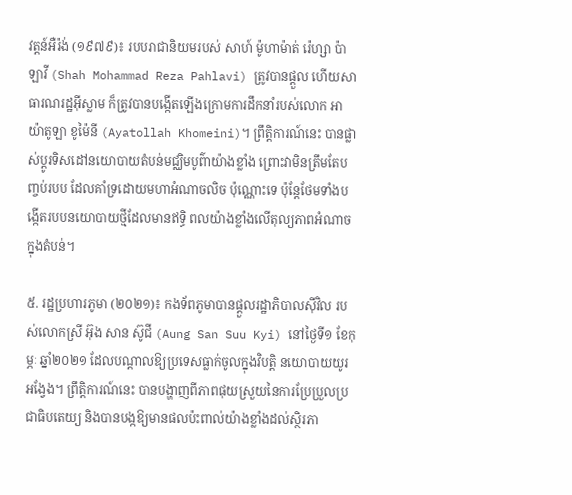វត្តន៍អឺរ៉ង់ (១៩៧៩)៖ របបរាជានិយមរបស់ សាហ៍ ម៉ូហាម៉ាត់ រ៉េហ្សា ប៉ាឡាវី (Shah Mohammad Reza Pahlavi) ត្រូវបានផ្តួល ហើយសាធារណរដ្ឋអ៊ីស្លាម ក៏ត្រូវបានបង្កើតឡើងក្រោមការដឹកនាំរបស់លោក អាយ៉ាតូឡា ខូម៉ៃនី (Ayatollah Khomeini)។ ព្រឹត្តិការណ៍នេះ បានផ្លាស់ប្តូរទិសដៅនយោបាយតំបន់មជ្ឈិមបូព៌ាយ៉ាងខ្លាំង ព្រោះវាមិនត្រឹមតែបញ្ចប់របប ដែលគាំទ្រដោយមហាអំណាចលិច ប៉ុណ្ណោះទេ ប៉ុន្តែថែមទាំងបង្កើតរបបនយោបាយថ្មីដែលមានឥទ្ធិ ពលយ៉ាងខ្លាំងលើតុល្យភាពអំណាចក្នុងតំបន់។

៥. រដ្ឋប្រហារភូមា (២០២១)៖ កងទ័ពភូមាបានផ្តួលរដ្ឋាភិបាលស៊ីវិល របស់លោកស្រី អ៊ុង សាន ស៊ូជី (Aung San Suu Kyi) នៅថ្ងៃទី១ ខែកុម្ភៈ ឆ្នាំ២០២១ ដែលបណ្តាលឱ្យប្រទេសធ្លាក់ចូលក្នុងវិបត្តិ នយោបាយយូរអង្វែង។ ព្រឹត្តិការណ៍នេះ បានបង្ហាញពីភាពផុយស្រួយនៃការប្រែប្រួលប្រជាធិបតេយ្យ និងបានបង្កឱ្យមានផលប៉ះពាល់យ៉ាងខ្លាំងដល់ស្ថិរភា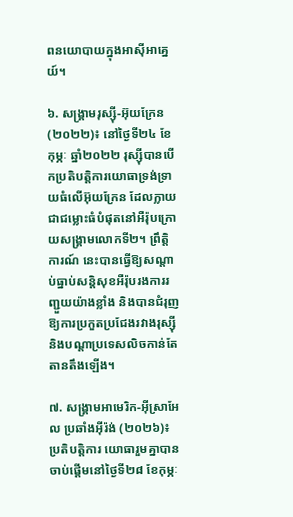ពនយោបាយក្នុងអាស៊ីអាគ្នេយ៍។

៦. សង្គ្រាមរុស្ស៊ី-អ៊ុយក្រែន (២០២២)៖ នៅថ្ងៃទី២៤ ខែកុម្ភៈ ឆ្នាំ២០២២ រុស្ស៊ីបានបើកប្រតិបត្តិការយោធាទ្រង់ទ្រាយធំលើអ៊ុយក្រែន ដែលក្លាយជាជម្លោះធំបំផុតនៅអឺរ៉ុបក្រោយសង្គ្រាមលោកទី២។ ព្រឹត្តិការណ៍ នេះបានធ្វើឱ្យសណ្តាប់ធ្នាប់សន្តិសុខអឺរ៉ុបរងការរញ្ជួយយ៉ាងខ្លាំង និងបានជំរុញឱ្យការប្រកួតប្រជែងរវាងរុស្ស៊ី និងបណ្តាប្រទេសលិចកាន់តែតានតឹងឡើង។

៧. សង្គ្រាមអាមេរិក-អ៊ីស្រាអែល ប្រឆាំងអ៊ីរ៉ង់ (២០២៦)៖ ប្រតិបត្តិការ យោធារួមគ្នាបានចាប់ផ្តើមនៅថ្ងៃទី២៨ ខែកុម្ភៈ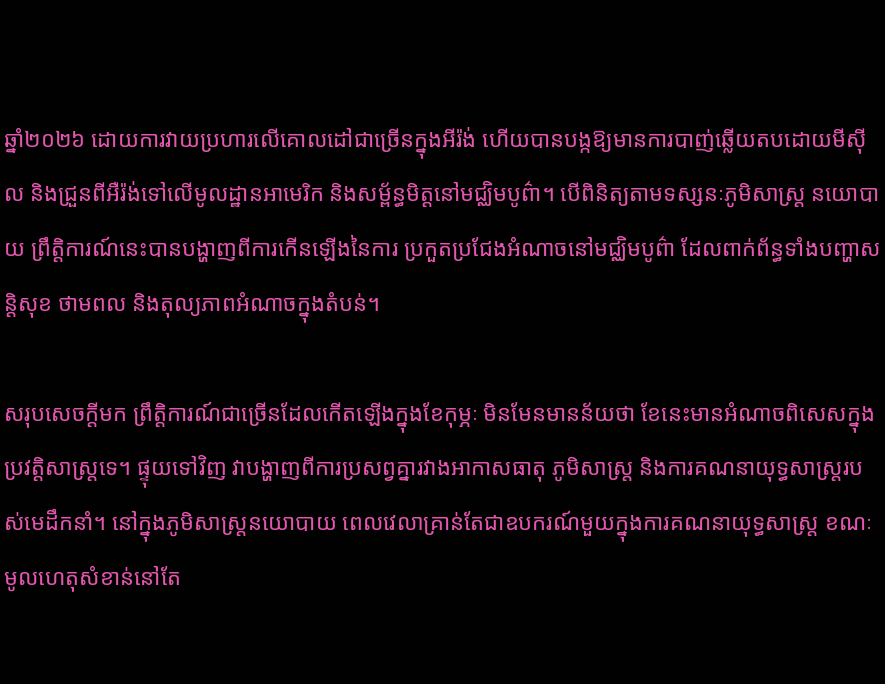ឆ្នាំ២០២៦ ដោយការវាយប្រហារលើគោលដៅជាច្រើនក្នុងអីរ៉ង់ ហើយបានបង្កឱ្យមានការបាញ់ឆ្លើយតបដោយមីស៊ីល និងជ្រួនពីអឺរ៉ង់ទៅលើមូលដ្ឋានអាមេរិក និងសម្ព័ន្ធមិត្តនៅមជ្ឈិមបូព៌ា។ បើពិនិត្យតាមទស្សនៈភូមិសាស្ត្រ នយោបាយ ព្រឹត្តិការណ៍នេះបានបង្ហាញពីការកើនឡើងនៃការ ប្រកួតប្រជែងអំណាចនៅមជ្ឈិមបូព៌ា ដែលពាក់ព័ន្ធទាំងបញ្ហាសន្តិសុខ ថាមពល និងតុល្យភាពអំណាចក្នុងតំបន់។

សរុបសេចក្តីមក ព្រឹត្តិការណ៍ជាច្រើនដែលកើតឡើងក្នុងខែកុម្ភៈ មិនមែនមានន័យថា ខែនេះមានអំណាចពិសេសក្នុងប្រវត្តិសាស្ត្រទេ។ ផ្ទុយទៅវិញ វាបង្ហាញពីការប្រសព្វគ្នារវាងអាកាសធាតុ ភូមិសាស្ត្រ និងការគណនាយុទ្ធសាស្ត្ររបស់មេដឹកនាំ។ នៅក្នុងភូមិសាស្ត្រនយោបាយ ពេលវេលាគ្រាន់តែជាឧបករណ៍មួយក្នុងការគណនាយុទ្ធសាស្ត្រ ខណៈមូលហេតុសំខាន់នៅតែ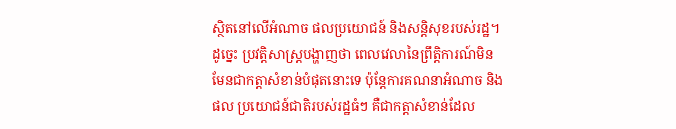ស្ថិតនៅលើអំណាច ផលប្រយោជន៍ និងសន្តិសុខរបស់រដ្ឋ។ ដូច្នេះ ប្រវត្តិសាស្ត្របង្ហាញថា ពេលវេលានៃព្រឹត្តិការណ៍មិន មែនជាកត្តាសំខាន់បំផុតនោះទេ ប៉ុន្តែការគណនាអំណាច និងផល ប្រយោជន៍ជាតិរបស់រដ្ឋធំៗ គឺជាកត្តាសំខាន់ដែល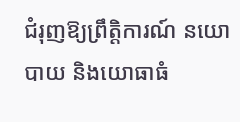ជំរុញឱ្យព្រឹត្តិការណ៍ នយោបាយ និងយោធាធំ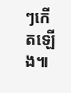ៗកើតឡើង៕